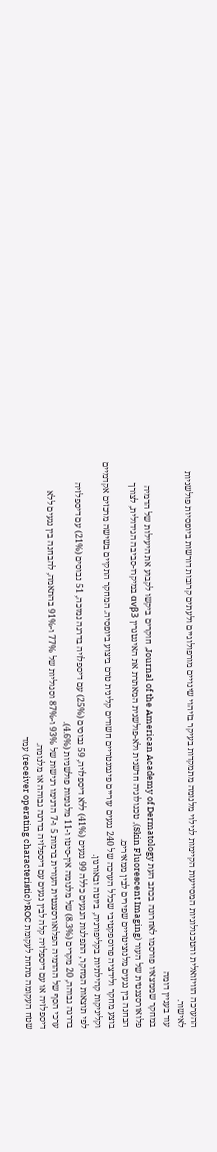ההערכה הוויזואלית והטכנולוגיות המסייעות הקיימות לגילוי מלנומה מתמקדות בעיקר בזיהוי שינויים מורפולוגיים ולעתים קרובות דורשות ביופסיות פולשניות לאישור.
עוד בעניין דומה
במחקר שממצאיו פורסמו לאחרונה בכתב העת Journal of the American Academy of Dermatology, חוקרים ביקשו לקבוע את היעילות של הדמיה פלואורסצנטית של העור (Skin Fluorescent Imaging), טכנולוגיה חדשנית ולא-פולשנית המאתרת את האינטגרין αvβ3 במיקרו-סביבה הגידולית, לצורך הבחנה בין נגעים מלנוציטריים שפירים לבין ממאירים.
בוצע מחקר ולידציה פרוספקטיבי שכלל הערכה של 240 נגעים עוריים פיגמנטריים חשודים קלינית טרם ביצוע ביופסיה. המחקר התקיים בשישה מרכזים אקדמיים וקליניקות קהילתיות בקליפורניה, ביוטה ובאורגון.
לפי תוצאות המחקר, התפלגות הנגעים כללה 99 נגעים (41%) ללא דיספלזיה, 59 נבוסים (25%) עם דיספלזיה בדרגה נמוכה, 51 נבוסים (21%) עם דיספלזיה בדרגה גבוהה, 20 מקרים (8.3%) של מלנומה אין-סיטו ו-11 מלנומות פולשניות (4.6%).
ערכי הסף של ההדמיה הפלואורסצנטית העורית ברמות 5 ו-7 הדגימו רגישות של 93% ו-87% וסגוליות של 77% ו-91% בהתאמה, להבחנה בין נגעים ללא דיספלזיה או עם דיספלזיה קלה לבין נגעים עם דיספלזיה בדרגה גבוהה או מלנומה.
שטח העקומה מתחת לעקומת ROCי(receiver operating characteristic) עמד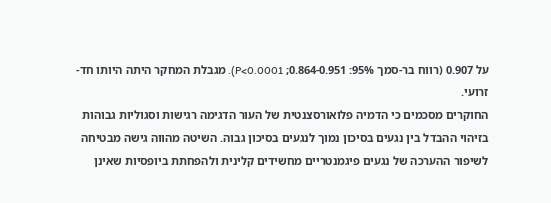על 0.907 (רווח בר-סמך 95%: 0.864-0.951; P<0.0001). מגבלת המחקר היתה היותו חד-זרועי.
החוקרים מסכמים כי הדמיה פלואורסצנטית של העור הדגימה רגישות וסגוליות גבוהות בזיהוי ההבדל בין נגעים בסיכון נמוך לנגעים בסיכון גבוה. השיטה מהווה גישה מבטיחה לשיפור ההערכה של נגעים פיגמנטריים מחשידים קלינית ולהפחתת ביופסיות שאינן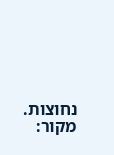נחוצות.
מקור: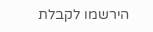הירשמו לקבלת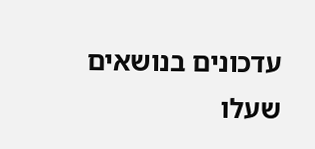עדכונים בנושאים שעלו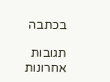בכתבה

תגובות אחרונות